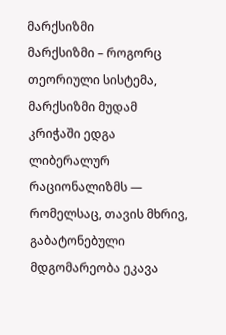მარქსიზმი
მარქსიზმი – როგორც თეორიული სისტემა, მარქსიზმი მუდამ კრიჭაში ედგა ლიბერალურ რაციონალიზმს ― რომელსაც, თავის მხრივ, გაბატონებული მდგომარეობა ეკავა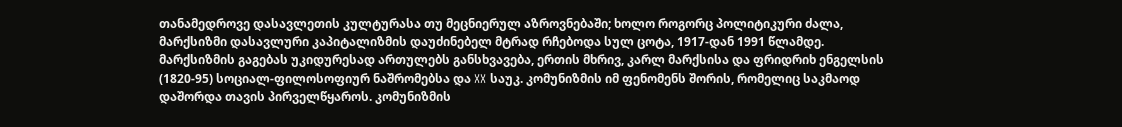თანამედროვე დასავლეთის კულტურასა თუ მეცნიერულ აზროვნებაში; ხოლო როგორც პოლიტიკური ძალა, მარქსიზმი დასავლური კაპიტალიზმის დაუძინებელ მტრად რჩებოდა სულ ცოტა, 1917-დან 1991 წლამდე. მარქსიზმის გაგებას უკიდურესად ართულებს განსხვავება, ერთის მხრივ, კარლ მარქსისა და ფრიდრიხ ენგელსის (1820-95) სოციალ-ფილოსოფიურ ნაშრომებსა და XX საუკ. კომუნიზმის იმ ფენომენს შორის, რომელიც საკმაოდ დაშორდა თავის პირველწყაროს. კომუნიზმის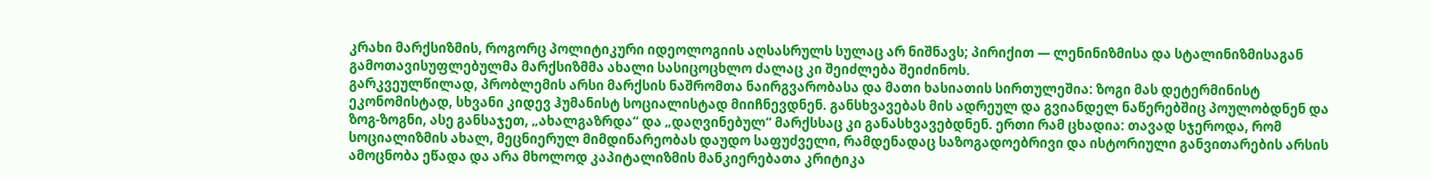კრახი მარქსიზმის, როგორც პოლიტიკური იდეოლოგიის აღსასრულს სულაც არ ნიშნავს; პირიქით — ლენინიზმისა და სტალინიზმისაგან გამოთავისუფლებულმა მარქსიზმმა ახალი სასიცოცხლო ძალაც კი შეიძლება შეიძინოს.
გარკვეულწილად, პრობლემის არსი მარქსის ნაშრომთა ნაირგვარობასა და მათი ხასიათის სირთულეშია: ზოგი მას დეტერმინისტ ეკონომისტად, სხვანი კიდევ ჰუმანისტ სოციალისტად მიიჩნევდნენ. განსხვავებას მის ადრეულ და გვიანდელ ნაწერებშიც პოულობდნენ და ზოგ-ზოგნი, ასე განსაჯეთ, „ახალგაზრდა“ და „დაღვინებულ“ მარქსსაც კი განასხვავებდნენ. ერთი რამ ცხადია: თავად სჯეროდა, რომ სოციალიზმის ახალ, მეცნიერულ მიმდინარეობას დაუდო საფუძველი, რამდენადაც საზოგადოებრივი და ისტორიული განვითარების არსის ამოცნობა ეწადა და არა მხოლოდ კაპიტალიზმის მანკიერებათა კრიტიკა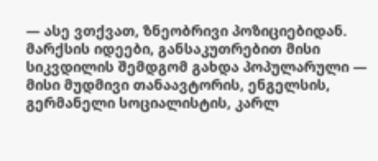— ასე ვთქვათ, ზნეობრივი პოზიციებიდან. მარქსის იდეები, განსაკუთრებით მისი სიკვდილის შემდგომ გახდა პოპულარული — მისი მუდმივი თანაავტორის, ენგელსის, გერმანელი სოციალისტის, კარლ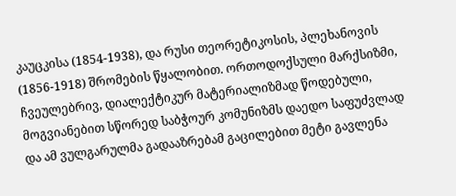კაუცკისა (1854-1938), და რუსი თეორეტიკოსის, პლეხანოვის (1856-1918) შრომების წყალობით. ორთოდოქსული მარქსიზმი, ჩვეულებრივ, დიალექტიკურ მატერიალიზმად წოდებული, მოგვიანებით სწორედ საბჭოურ კომუნიზმს დაედო საფუძვლად და ამ ვულგარულმა გადააზრებამ გაცილებით მეტი გავლენა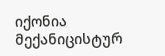იქონია მექანიცისტურ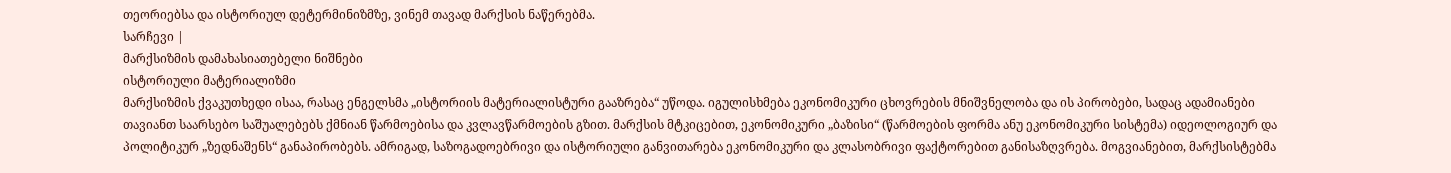თეორიებსა და ისტორიულ დეტერმინიზმზე, ვინემ თავად მარქსის ნაწერებმა.
სარჩევი |
მარქსიზმის დამახასიათებელი ნიშნები
ისტორიული მატერიალიზმი
მარქსიზმის ქვაკუთხედი ისაა, რასაც ენგელსმა „ისტორიის მატერიალისტური გააზრება“ უწოდა. იგულისხმება ეკონომიკური ცხოვრების მნიშვნელობა და ის პირობები, სადაც ადამიანები თავიანთ საარსებო საშუალებებს ქმნიან წარმოებისა და კვლავწარმოების გზით. მარქსის მტკიცებით, ეკონომიკური „ბაზისი“ (წარმოების ფორმა ანუ ეკონომიკური სისტემა) იდეოლოგიურ და პოლიტიკურ „ზედნაშენს“ განაპირობებს. ამრიგად, საზოგადოებრივი და ისტორიული განვითარება ეკონომიკური და კლასობრივი ფაქტორებით განისაზღვრება. მოგვიანებით, მარქსისტებმა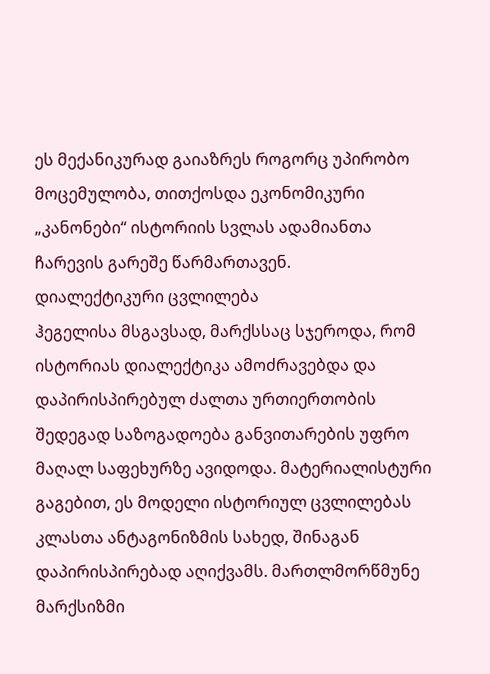ეს მექანიკურად გაიაზრეს როგორც უპირობო მოცემულობა, თითქოსდა ეკონომიკური „კანონები“ ისტორიის სვლას ადამიანთა ჩარევის გარეშე წარმართავენ.
დიალექტიკური ცვლილება
ჰეგელისა მსგავსად, მარქსსაც სჯეროდა, რომ ისტორიას დიალექტიკა ამოძრავებდა და დაპირისპირებულ ძალთა ურთიერთობის შედეგად საზოგადოება განვითარების უფრო მაღალ საფეხურზე ავიდოდა. მატერიალისტური გაგებით, ეს მოდელი ისტორიულ ცვლილებას კლასთა ანტაგონიზმის სახედ, შინაგან დაპირისპირებად აღიქვამს. მართლმორწმუნე მარქსიზმი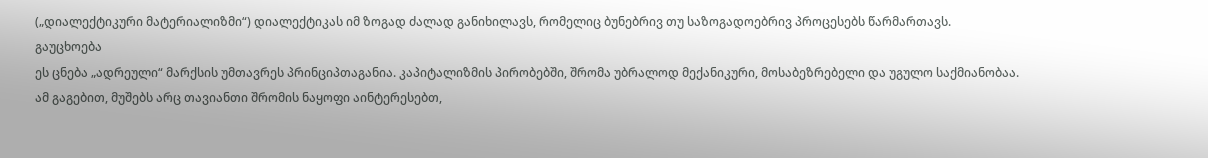(„დიალექტიკური მატერიალიზმი“) დიალექტიკას იმ ზოგად ძალად განიხილავს, რომელიც ბუნებრივ თუ საზოგადოებრივ პროცესებს წარმართავს.
გაუცხოება
ეს ცნება „ადრეული“ მარქსის უმთავრეს პრინციპთაგანია. კაპიტალიზმის პირობებში, შრომა უბრალოდ მექანიკური, მოსაბეზრებელი და უგულო საქმიანობაა. ამ გაგებით, მუშებს არც თავიანთი შრომის ნაყოფი აინტერესებთ,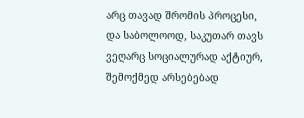არც თავად შრომის პროცესი, და საბოლოოდ, საკუთარ თავს ვეღარც სოციალურად აქტიურ, შემოქმედ არსებებად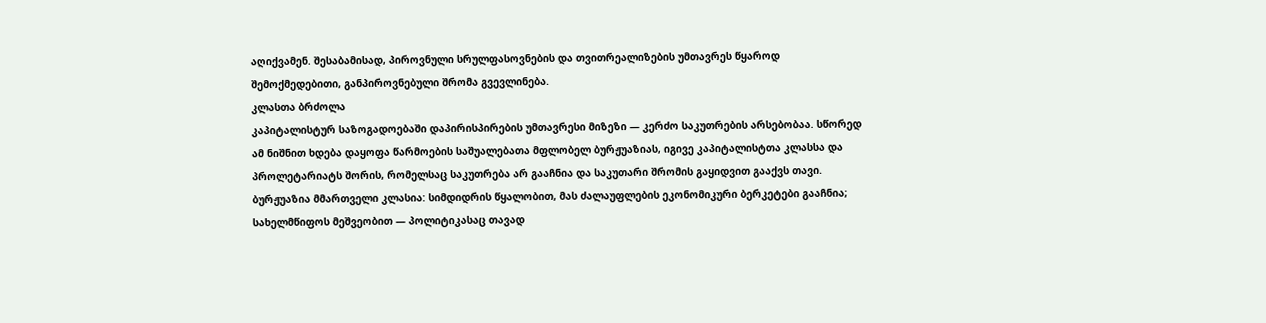აღიქვამენ. შესაბამისად, პიროვნული სრულფასოვნების და თვითრეალიზების უმთავრეს წყაროდ შემოქმედებითი, განპიროვნებული შრომა გვევლინება.
კლასთა ბრძოლა
კაპიტალისტურ საზოგადოებაში დაპირისპირების უმთავრესი მიზეზი — კერძო საკუთრების არსებობაა. სწორედ ამ ნიშნით ხდება დაყოფა წარმოების საშუალებათა მფლობელ ბურჟუაზიას, იგივე კაპიტალისტთა კლასსა და პროლეტარიატს შორის, რომელსაც საკუთრება არ გააჩნია და საკუთარი შრომის გაყიდვით გააქვს თავი. ბურჟუაზია მმართველი კლასია: სიმდიდრის წყალობით, მას ძალაუფლების ეკონომიკური ბერკეტები გააჩნია; სახელმწიფოს მეშვეობით — პოლიტიკასაც თავად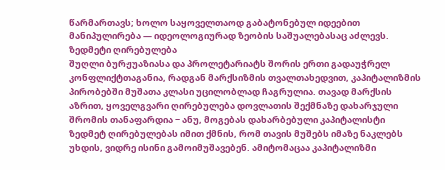წარმართავს; ხოლო საყოველთაოდ გაბატონებულ იდეებით მანიპულირება — იდეოლოგიურად ზეობის საშუალებასაც აძლევს.
ზედმეტი ღირებულება
შუღლი ბურჟუაზიასა და პროლეტარიატს შორის ერთი გადაუჭრელ კონფლიქტთაგანია, რადგან მარქსიზმის თვალთახედვით, კაპიტალიზმის პირობებში მუშათა კლასი უცილობლად ჩაგრულია. თავად მარქსის აზრით, ყოველგვარი ღირებულება დოვლათის შექმნაზე დახარჯული შრომის თანაფარდია − ანუ, მოგებას დახარბებული კაპიტალისტი ზედმეტ ღირებულებას იმით ქმნის, რომ თავის მუშებს იმაზე ნაკლებს უხდის, ვიდრე ისინი გამოიმუშავებენ. ამიტომაცაა კაპიტალიზმი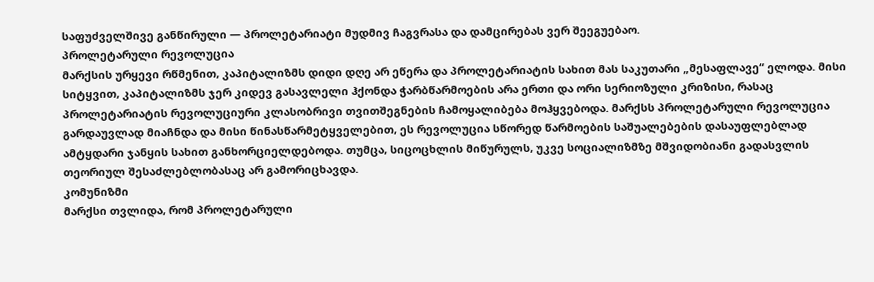საფუძველშივე განწირული — პროლეტარიატი მუდმივ ჩაგვრასა და დამცირებას ვერ შეეგუებაო.
პროლეტარული რევოლუცია
მარქსის ურყევი რწმენით, კაპიტალიზმს დიდი დღე არ ეწერა და პროლეტარიატის სახით მას საკუთარი „მესაფლავე“ ელოდა. მისი სიტყვით, კაპიტალიზმს ჯერ კიდევ გასავლელი ჰქონდა ჭარბწარმოების არა ერთი და ორი სერიოზული კრიზისი, რასაც პროლეტარიატის რევოლუციური კლასობრივი თვითშეგნების ჩამოყალიბება მოჰყვებოდა. მარქსს პროლეტარული რევოლუცია გარდაუვლად მიაჩნდა და მისი წინასწარმეტყველებით, ეს რევოლუცია სწორედ წარმოების საშუალებების დასაუფლებლად ამტყდარი ჯანყის სახით განხორციელდებოდა. თუმცა, სიცოცხლის მიწურულს, უკვე სოციალიზმზე მშვიდობიანი გადასვლის თეორიულ შესაძლებლობასაც არ გამორიცხავდა.
კომუნიზმი
მარქსი თვლიდა, რომ პროლეტარული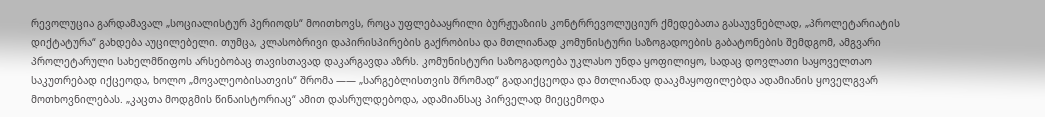რევოლუცია გარდამავალ „სოციალისტურ პერიოდს“ მოითხოვს, როცა უფლებააყრილი ბურჟუაზიის კონტრრევოლუციურ ქმედებათა გასაუვნებლად, „პროლეტარიატის დიქტატურა“ გახდება აუცილებელი. თუმცა, კლასობრივი დაპირისპირების გაქრობისა და მთლიანად კომუნისტური საზოგადოების გაბატონების შემდგომ, ამგვარი პროლეტარული სახელმწიფოს არსებობაც თავისთავად დაკარგავდა აზრს. კომუნისტური საზოგადოება უკლასო უნდა ყოფილიყო, სადაც დოვლათი საყოველთაო საკუთრებად იქცეოდა, ხოლო „მოვალეობისათვის“ შრომა —― „სარგებლისთვის შრომად“ გადაიქცეოდა და მთლიანად დააკმაყოფილებდა ადამიანის ყოველგვარ მოთხოვნილებას. „კაცთა მოდგმის წინაისტორიაც“ ამით დასრულდებოდა, ადამიანსაც პირველად მიეცემოდა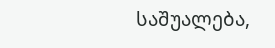საშუალება,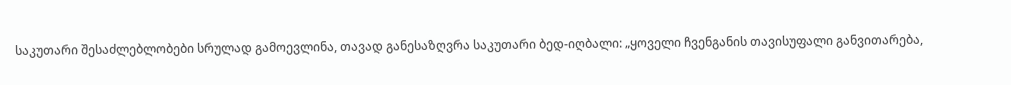საკუთარი შესაძლებლობები სრულად გამოევლინა, თავად განესაზღვრა საკუთარი ბედ-იღბალი: „ყოველი ჩვენგანის თავისუფალი განვითარება,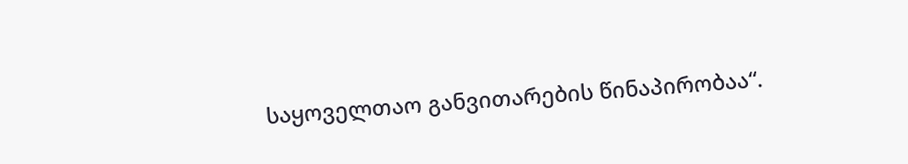საყოველთაო განვითარების წინაპირობაა“.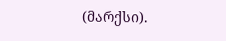(მარქსი).